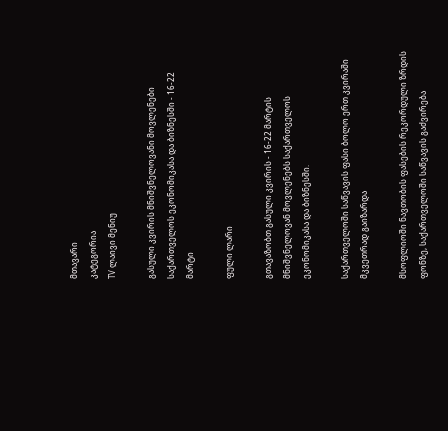მთავარი
კატეგორია
TV ლაივი მენიუ

გასული კვირის მნიშვნელოვანი მოვლენები საქართველოს ეკონომიკასა და ბიზნესში - 16-22 მარტი

ფული ლარი

გთავაზობთ გასული კვირის - 16-22 მარტის მნიშვნელოვან მოვლენებს საქართველოს ეკონომიკასა და ბიზნესში.

საქართველოში საწვავის ფასი ბოლო ერთ კვირაში მკვეთრად გაიზარდა

მსოფლიოში ნავთობის ფასების რეკორდული ზრდის ფონზე, საქართველოში საწვავის გაძვირება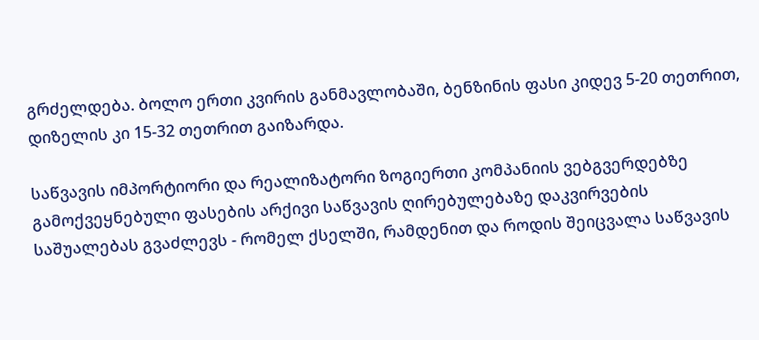გრძელდება. ბოლო ერთი კვირის განმავლობაში, ბენზინის ფასი კიდევ 5-20 თეთრით, დიზელის კი 15-32 თეთრით გაიზარდა.

საწვავის იმპორტიორი და რეალიზატორი ზოგიერთი კომპანიის ვებგვერდებზე გამოქვეყნებული ფასების არქივი საწვავის ღირებულებაზე დაკვირვების საშუალებას გვაძლევს - რომელ ქსელში, რამდენით და როდის შეიცვალა საწვავის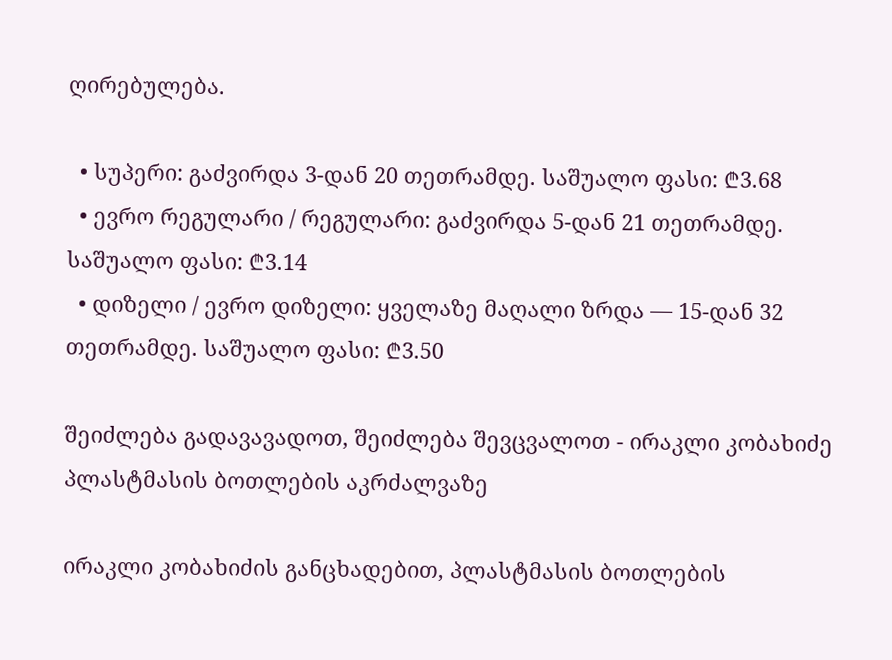ღირებულება.

  • სუპერი: გაძვირდა 3-დან 20 თეთრამდე. საშუალო ფასი: ₾3.68
  • ევრო რეგულარი / რეგულარი: გაძვირდა 5-დან 21 თეთრამდე. საშუალო ფასი: ₾3.14
  • დიზელი / ევრო დიზელი: ყველაზე მაღალი ზრდა — 15-დან 32 თეთრამდე. საშუალო ფასი: ₾3.50

შეიძლება გადავავადოთ, შეიძლება შევცვალოთ - ირაკლი კობახიძე პლასტმასის ბოთლების აკრძალვაზე

ირაკლი კობახიძის განცხადებით, პლასტმასის ბოთლების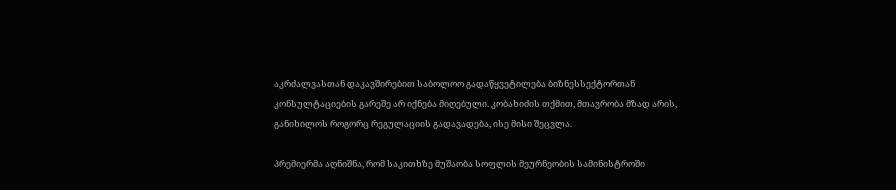აკრძალვასთან დაკავშირებით საბოლოო გადაწყვეტილება ბიზნესსექტორთან კონსულტაციების გარეშე არ იქნება მიღებული. კობახიძის თქმით, მთავრობა მზად არის, განიხილოს როგორც რეგულაციის გადავადება, ისე მისი შეცვლა.

პრემიერმა აღნიშნა, რომ საკითხზე მუშაობა სოფლის მეურნეობის სამინისტროში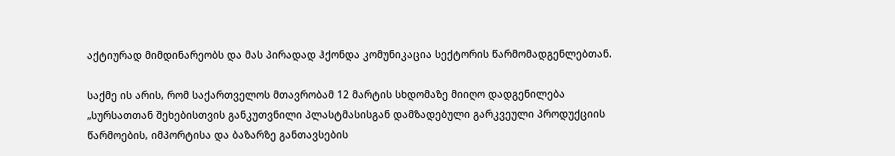აქტიურად მიმდინარეობს და მას პირადად ჰქონდა კომუნიკაცია სექტორის წარმომადგენლებთან.

საქმე ის არის, რომ საქართველოს მთავრობამ 12 მარტის სხდომაზე მიიღო დადგენილება „სურსათთან შეხებისთვის განკუთვნილი პლასტმასისგან დამზადებული გარკვეული პროდუქციის წარმოების, იმპორტისა და ბაზარზე განთავსების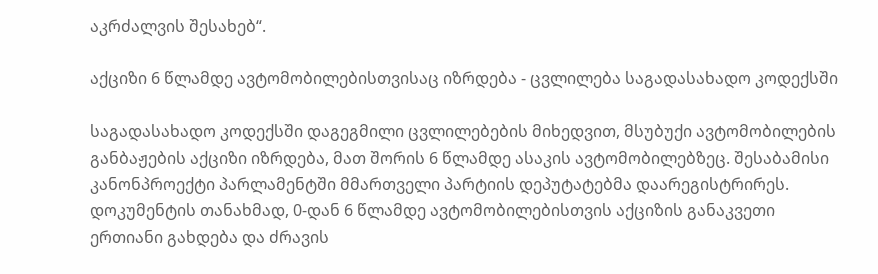აკრძალვის შესახებ“.

აქციზი 6 წლამდე ავტომობილებისთვისაც იზრდება - ცვლილება საგადასახადო კოდექსში

საგადასახადო კოდექსში დაგეგმილი ცვლილებების მიხედვით, მსუბუქი ავტომობილების განბაჟების აქციზი იზრდება, მათ შორის 6 წლამდე ასაკის ავტომობილებზეც. შესაბამისი კანონპროექტი პარლამენტში მმართველი პარტიის დეპუტატებმა დაარეგისტრირეს. დოკუმენტის თანახმად, 0-დან 6 წლამდე ავტომობილებისთვის აქციზის განაკვეთი ერთიანი გახდება და ძრავის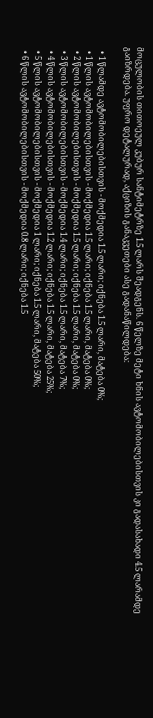მოცულობის თითოეულ კუბურ სანტიმეტრზე 1.5 ლარს შეადგენს. 6 წელზე მეტი ხნის ავტომობილებისთვის კი გადასახადი 4.5 ლარამდე გაიზრდება. უფრო დეტალურად, აქციზის განაკვეთები ასე გადანაწილდება:

  • 1 წლამდე ავტომობილებისთვის - მოქმედია 1.5 ლარი; იქნება 1.5 ლარი, მატება 0%;
  • 1 წლის ავტომობილებისთვის - მოქმედია 1.5 ლარი; იქნება 1.5 ლარი, მატება 0%;
  • 2 წლის ავტომობილებისთვის - მოქმედია 1.5 ლარი; იქნება 1.5 ლარი, მატება 0%;
  • 3 წლის ავტომობილებისთვის - მოქმედია 1.4 ლარი; იქნება 1.5 ლარი, მატება 7%;
  • 4 წლის ავტომობილებისთვის - მოქმედია 1.2 ლარი; იქნება 1.5 ლარი, მატება 25%;
  • 5 წლის ავტომობილებისთვის - მოქმედია 1 ლარი; იქნება 1.5 ლარი, მატება 50%;
  • 6 წლის ავტომობილებისთვის - მოქმედია 0.8 ლარი; იქნება 1.5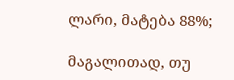ლარი, მატება 88%;

მაგალითად, თუ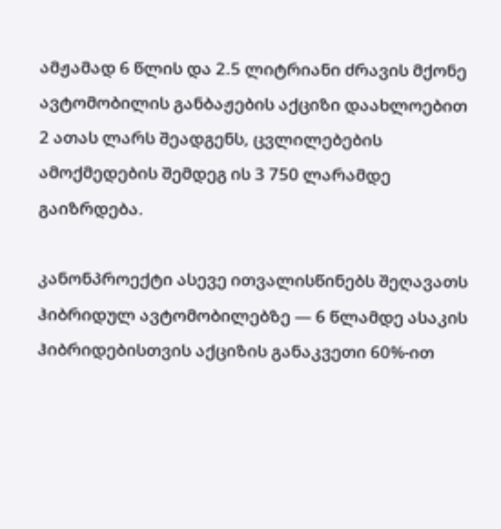ამჟამად 6 წლის და 2.5 ლიტრიანი ძრავის მქონე ავტომობილის განბაჟების აქციზი დაახლოებით 2 ათას ლარს შეადგენს, ცვლილებების ამოქმედების შემდეგ ის 3 750 ლარამდე გაიზრდება.

კანონპროექტი ასევე ითვალისწინებს შეღავათს ჰიბრიდულ ავტომობილებზე — 6 წლამდე ასაკის ჰიბრიდებისთვის აქციზის განაკვეთი 60%-ით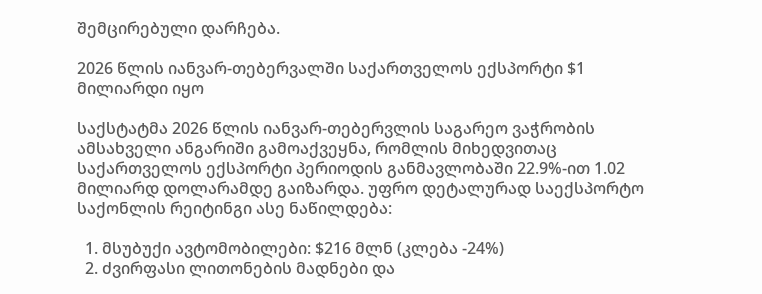შემცირებული დარჩება.

2026 წლის იანვარ-თებერვალში საქართველოს ექსპორტი $1 მილიარდი იყო

საქსტატმა 2026 წლის იანვარ-თებერვლის საგარეო ვაჭრობის ამსახველი ანგარიში გამოაქვეყნა, რომლის მიხედვითაც საქართველოს ექსპორტი პერიოდის განმავლობაში 22.9%-ით 1.02 მილიარდ დოლარამდე გაიზარდა. უფრო დეტალურად საექსპორტო საქონლის რეიტინგი ასე ნაწილდება:

  1. მსუბუქი ავტომობილები: $216 მლნ (კლება -24%)
  2. ძვირფასი ლითონების მადნები და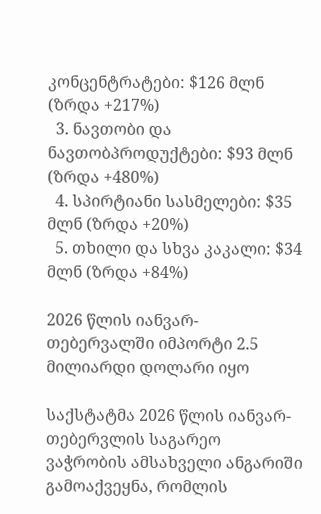კონცენტრატები: $126 მლნ (ზრდა +217%)
  3. ნავთობი და ნავთობპროდუქტები: $93 მლნ (ზრდა +480%)
  4. სპირტიანი სასმელები: $35 მლნ (ზრდა +20%)
  5. თხილი და სხვა კაკალი: $34 მლნ (ზრდა +84%)

2026 წლის იანვარ-თებერვალში იმპორტი 2.5 მილიარდი დოლარი იყო

საქსტატმა 2026 წლის იანვარ-თებერვლის საგარეო ვაჭრობის ამსახველი ანგარიში გამოაქვეყნა, რომლის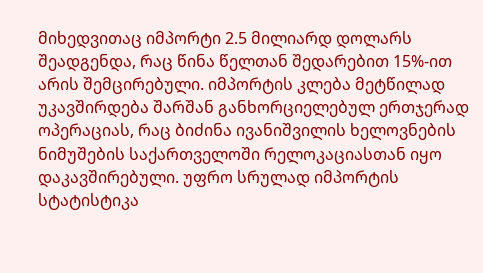მიხედვითაც იმპორტი 2.5 მილიარდ დოლარს შეადგენდა, რაც წინა წელთან შედარებით 15%-ით არის შემცირებული. იმპორტის კლება მეტწილად უკავშირდება შარშან განხორციელებულ ერთჯერად ოპერაციას, რაც ბიძინა ივანიშვილის ხელოვნების ნიმუშების საქართველოში რელოკაციასთან იყო დაკავშირებული. უფრო სრულად იმპორტის სტატისტიკა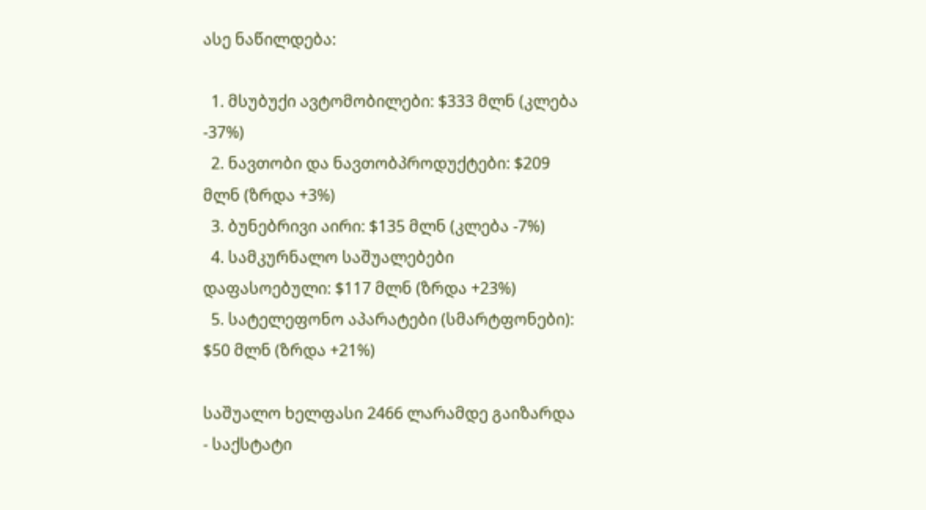ასე ნაწილდება:

  1. მსუბუქი ავტომობილები: $333 მლნ (კლება -37%)
  2. ნავთობი და ნავთობპროდუქტები: $209 მლნ (ზრდა +3%)
  3. ბუნებრივი აირი: $135 მლნ (კლება -7%)
  4. სამკურნალო საშუალებები დაფასოებული: $117 მლნ (ზრდა +23%)
  5. სატელეფონო აპარატები (სმარტფონები): $50 მლნ (ზრდა +21%)

საშუალო ხელფასი 2466 ლარამდე გაიზარდა - საქსტატი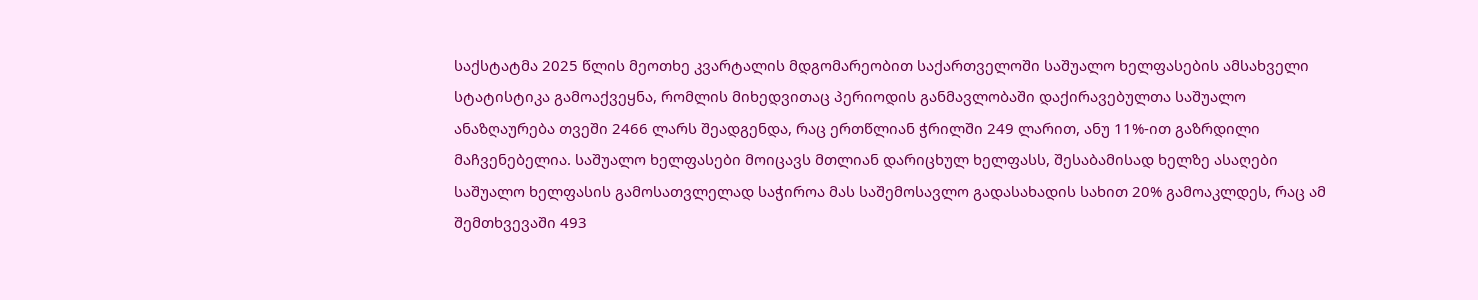საქსტატმა 2025 წლის მეოთხე კვარტალის მდგომარეობით საქართველოში საშუალო ხელფასების ამსახველი სტატისტიკა გამოაქვეყნა, რომლის მიხედვითაც პერიოდის განმავლობაში დაქირავებულთა საშუალო ანაზღაურება თვეში 2466 ლარს შეადგენდა, რაც ერთწლიან ჭრილში 249 ლარით, ანუ 11%-ით გაზრდილი მაჩვენებელია. საშუალო ხელფასები მოიცავს მთლიან დარიცხულ ხელფასს, შესაბამისად ხელზე ასაღები საშუალო ხელფასის გამოსათვლელად საჭიროა მას საშემოსავლო გადასახადის სახით 20% გამოაკლდეს, რაც ამ შემთხვევაში 493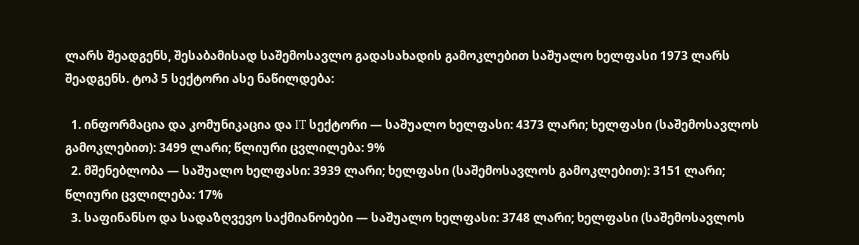ლარს შეადგენს, შესაბამისად საშემოსავლო გადასახადის გამოკლებით საშუალო ხელფასი 1973 ლარს შეადგენს. ტოპ 5 სექტორი ასე ნაწილდება:

  1. ინფორმაცია და კომუნიკაცია და IT სექტორი — საშუალო ხელფასი: 4373 ლარი; ხელფასი (საშემოსავლოს გამოკლებით): 3499 ლარი; წლიური ცვლილება: 9%
  2. მშენებლობა — საშუალო ხელფასი: 3939 ლარი; ხელფასი (საშემოსავლოს გამოკლებით): 3151 ლარი; წლიური ცვლილება: 17%
  3. საფინანსო და სადაზღვევო საქმიანობები — საშუალო ხელფასი: 3748 ლარი; ხელფასი (საშემოსავლოს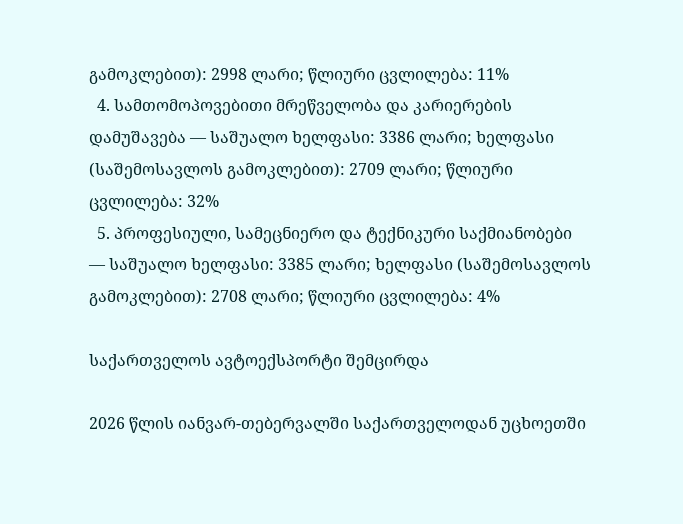გამოკლებით): 2998 ლარი; წლიური ცვლილება: 11%
  4. სამთომოპოვებითი მრეწველობა და კარიერების დამუშავება — საშუალო ხელფასი: 3386 ლარი; ხელფასი (საშემოსავლოს გამოკლებით): 2709 ლარი; წლიური ცვლილება: 32%
  5. პროფესიული, სამეცნიერო და ტექნიკური საქმიანობები — საშუალო ხელფასი: 3385 ლარი; ხელფასი (საშემოსავლოს გამოკლებით): 2708 ლარი; წლიური ცვლილება: 4%

საქართველოს ავტოექსპორტი შემცირდა

2026 წლის იანვარ-თებერვალში საქართველოდან უცხოეთში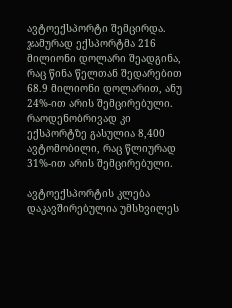ავტოექსპორტი შემცირდა. ჯამურად ექსპორტმა 216 მილიონი დოლარი შეადგინა, რაც წინა წელთან შედარებით 68.9 მილიონი დოლარით, ანუ 24%-ით არის შემცირებული. რაოდენობრივად კი ექსპორტზე გასულია 8,400 ავტომობილი, რაც წლიურად 31%-ით არის შემცირებული.

ავტოექსპორტის კლება დაკავშირებულია უმსხვილეს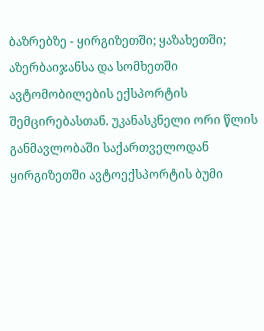ბაზრებზე - ყირგიზეთში; ყაზახეთში; აზერბაიჯანსა და სომხეთში ავტომობილების ექსპორტის შემცირებასთან. უკანასკნელი ორი წლის განმავლობაში საქართველოდან ყირგიზეთში ავტოექსპორტის ბუმი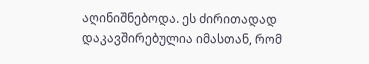აღინიშნებოდა. ეს ძირითადად დაკავშირებულია იმასთან, რომ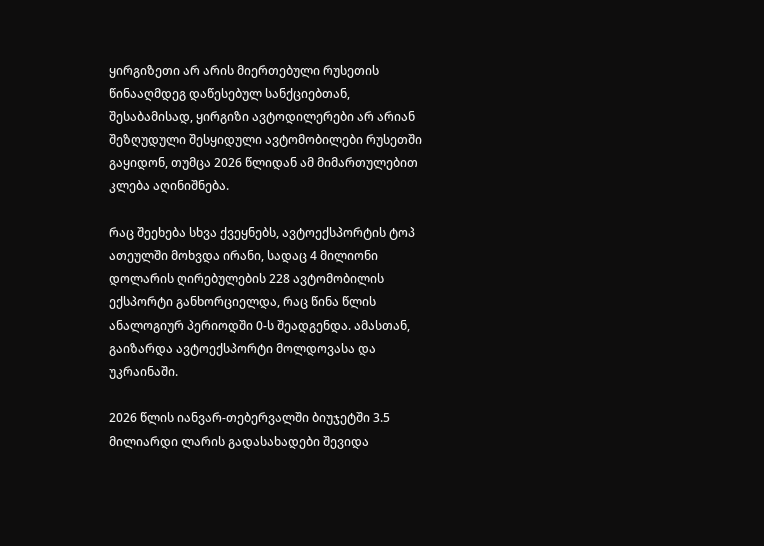ყირგიზეთი არ არის მიერთებული რუსეთის წინააღმდეგ დაწესებულ სანქციებთან, შესაბამისად, ყირგიზი ავტოდილერები არ არიან შეზღუდული შესყიდული ავტომობილები რუსეთში გაყიდონ, თუმცა 2026 წლიდან ამ მიმართულებით კლება აღინიშნება.

რაც შეეხება სხვა ქვეყნებს, ავტოექსპორტის ტოპ ათეულში მოხვდა ირანი, სადაც 4 მილიონი დოლარის ღირებულების 228 ავტომობილის ექსპორტი განხორციელდა, რაც წინა წლის ანალოგიურ პერიოდში 0-ს შეადგენდა. ამასთან, გაიზარდა ავტოექსპორტი მოლდოვასა და უკრაინაში.

2026 წლის იანვარ-თებერვალში ბიუჯეტში 3.5 მილიარდი ლარის გადასახადები შევიდა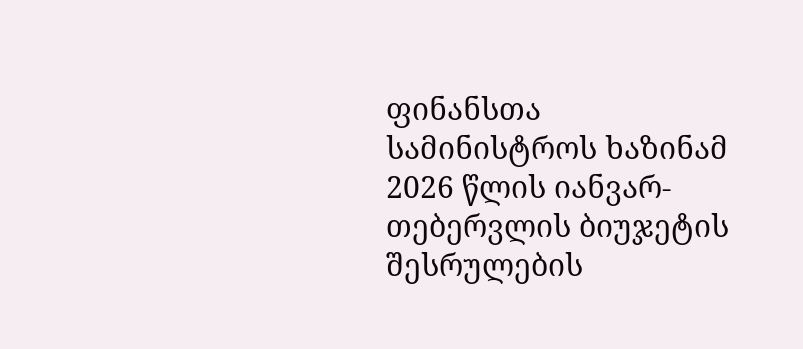ფინანსთა სამინისტროს ხაზინამ 2026 წლის იანვარ-თებერვლის ბიუჯეტის შესრულების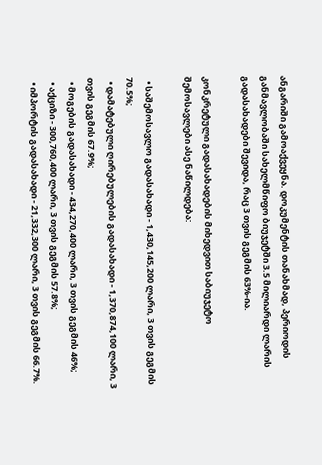ანგარიში გამოაქვეყნა. დოკუმენტის თანახმად, პერიოდის განმავლობაში სახელმწიფო ბიუჯეტში 3.5 მილიარდი ლარის გადასახადები შევიდა, რაც 3 თვის გეგმის 63%-ია.

კონკრეტული გადასახადების მიხედვით საბიუჯეტო შემოსავლები ასე ნაწილდება:

  • საშემოსავლო გადასახადი - 1,430,145,200 ლარი, 3 თვის გეგმის 70.5%;
  • დამატებული ღირებულების გადასახადი - 1,370,874,100 ლარი, 3 თვის გეგმის 67.9%;
  • მოგების გადასახადი - 434,270,400 ლარი, 3 თვის გეგმის 46%;
  • აქციზი - 300,760,400 ლარი, 3 თვის გეგმის 57.8%;
  • იმპორტის გადასახადი - 21,332,300 ლარი, 3 თვის გეგმის 66.7%.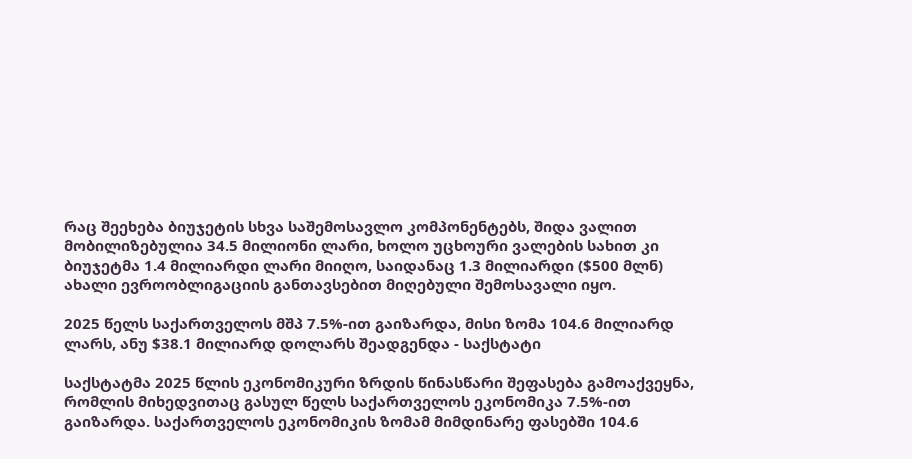რაც შეეხება ბიუჯეტის სხვა საშემოსავლო კომპონენტებს, შიდა ვალით მობილიზებულია 34.5 მილიონი ლარი, ხოლო უცხოური ვალების სახით კი ბიუჯეტმა 1.4 მილიარდი ლარი მიიღო, საიდანაც 1.3 მილიარდი ($500 მლნ) ახალი ევროობლიგაციის განთავსებით მიღებული შემოსავალი იყო.

2025 წელს საქართველოს მშპ 7.5%-ით გაიზარდა, მისი ზომა 104.6 მილიარდ ლარს, ანუ $38.1 მილიარდ დოლარს შეადგენდა - საქსტატი

საქსტატმა 2025 წლის ეკონომიკური ზრდის წინასწარი შეფასება გამოაქვეყნა, რომლის მიხედვითაც გასულ წელს საქართველოს ეკონომიკა 7.5%-ით გაიზარდა. საქართველოს ეკონომიკის ზომამ მიმდინარე ფასებში 104.6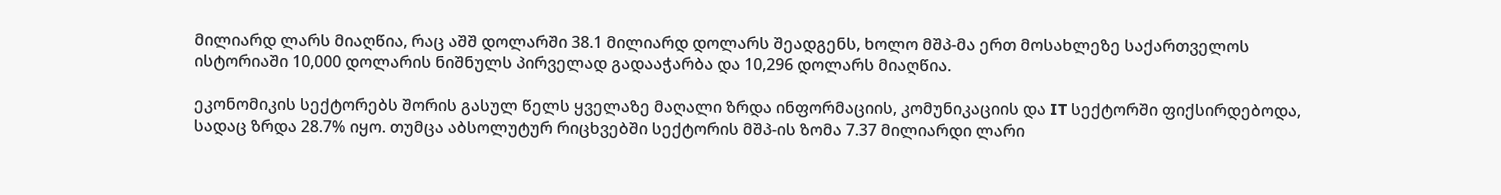მილიარდ ლარს მიაღწია, რაც აშშ დოლარში 38.1 მილიარდ დოლარს შეადგენს, ხოლო მშპ-მა ერთ მოსახლეზე საქართველოს ისტორიაში 10,000 დოლარის ნიშნულს პირველად გადააჭარბა და 10,296 დოლარს მიაღწია.

ეკონომიკის სექტორებს შორის გასულ წელს ყველაზე მაღალი ზრდა ინფორმაციის, კომუნიკაციის და IT სექტორში ფიქსირდებოდა, სადაც ზრდა 28.7% იყო. თუმცა აბსოლუტურ რიცხვებში სექტორის მშპ-ის ზომა 7.37 მილიარდი ლარი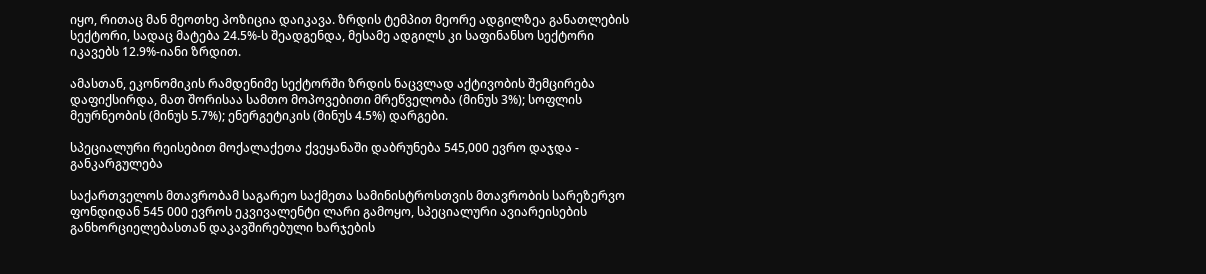იყო, რითაც მან მეოთხე პოზიცია დაიკავა. ზრდის ტემპით მეორე ადგილზეა განათლების სექტორი, სადაც მატება 24.5%-ს შეადგენდა, მესამე ადგილს კი საფინანსო სექტორი იკავებს 12.9%-იანი ზრდით.

ამასთან, ეკონომიკის რამდენიმე სექტორში ზრდის ნაცვლად აქტივობის შემცირება დაფიქსირდა, მათ შორისაა სამთო მოპოვებითი მრეწველობა (მინუს 3%); სოფლის მეურნეობის (მინუს 5.7%); ენერგეტიკის (მინუს 4.5%) დარგები.

სპეციალური რეისებით მოქალაქეთა ქვეყანაში დაბრუნება 545,000 ევრო დაჯდა - განკარგულება

საქართველოს მთავრობამ საგარეო საქმეთა სამინისტროსთვის მთავრობის სარეზერვო ფონდიდან 545 000 ევროს ეკვივალენტი ლარი გამოყო, სპეციალური ავიარეისების განხორციელებასთან დაკავშირებული ხარჯების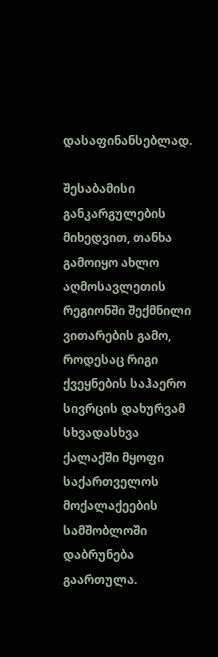დასაფინანსებლად.

შესაბამისი განკარგულების მიხედვით, თანხა გამოიყო ახლო აღმოსავლეთის რეგიონში შექმნილი ვითარების გამო, როდესაც რიგი ქვეყნების საჰაერო სივრცის დახურვამ სხვადასხვა ქალაქში მყოფი საქართველოს მოქალაქეების სამშობლოში დაბრუნება გაართულა.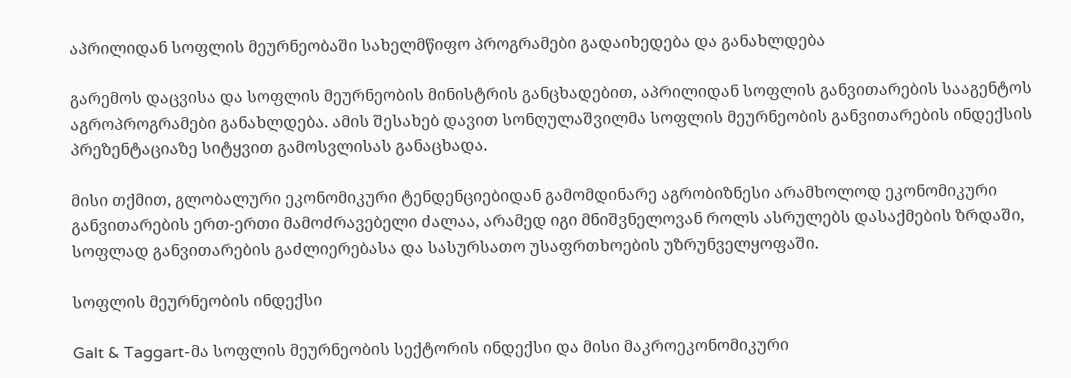აპრილიდან სოფლის მეურნეობაში სახელმწიფო პროგრამები გადაიხედება და განახლდება

გარემოს დაცვისა და სოფლის მეურნეობის მინისტრის განცხადებით, აპრილიდან სოფლის განვითარების სააგენტოს აგროპროგრამები განახლდება. ამის შესახებ დავით სონღულაშვილმა სოფლის მეურნეობის განვითარების ინდექსის პრეზენტაციაზე სიტყვით გამოსვლისას განაცხადა.

მისი თქმით, გლობალური ეკონომიკური ტენდენციებიდან გამომდინარე აგრობიზნესი არამხოლოდ ეკონომიკური განვითარების ერთ-ერთი მამოძრავებელი ძალაა, არამედ იგი მნიშვნელოვან როლს ასრულებს დასაქმების ზრდაში, სოფლად განვითარების გაძლიერებასა და სასურსათო უსაფრთხოების უზრუნველყოფაში.

სოფლის მეურნეობის ინდექსი

Galt & Taggart-მა სოფლის მეურნეობის სექტორის ინდექსი და მისი მაკროეკონომიკური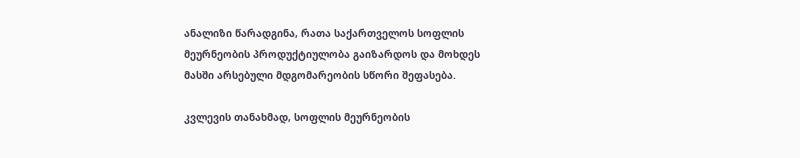ანალიზი წარადგინა, რათა საქართველოს სოფლის მეურნეობის პროდუქტიულობა გაიზარდოს და მოხდეს მასში არსებული მდგომარეობის სწორი შეფასება.

კვლევის თანახმად, სოფლის მეურნეობის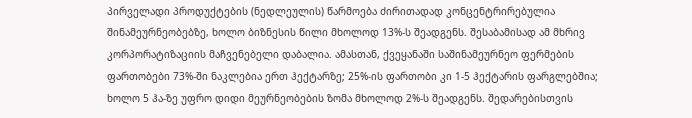პირველადი პროდუქტების (ნედლეულის) წარმოება ძირითადად კონცენტრირებულია შინამეურნეობებზე, ხოლო ბიზნესის წილი მხოლოდ 13%-ს შეადგენს. შესაბამისად ამ მხრივ კორპორატიზაციის მაჩვენებელი დაბალია. ამასთან, ქვეყანაში საშინამეურნეო ფერმების ფართობები 73%-ში ნაკლებია ერთ ჰექტარზე; 25%-ის ფართობი კი 1-5 ჰექტარის ფარგლებშია; ხოლო 5 ჰა-ზე უფრო დიდი მეურნეობების ზომა მხოლოდ 2%-ს შეადგენს. შედარებისთვის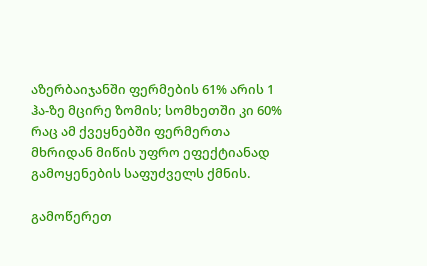აზერბაიჯანში ფერმების 61% არის 1 ჰა-ზე მცირე ზომის; სომხეთში კი 60% რაც ამ ქვეყნებში ფერმერთა მხრიდან მიწის უფრო ეფექტიანად გამოყენების საფუძველს ქმნის.

გამოწერეთ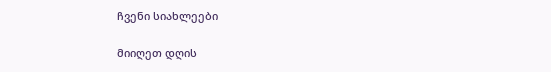ჩვენი სიახლეები

მიიღეთ დღის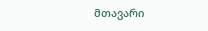მთავარი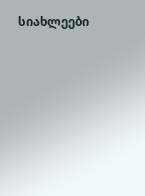სიახლეები